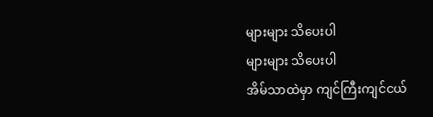များများ သိပေးပါ
များများ သိပေးပါ
အိမ်သာထဲမှာ ကျင်ကြီးကျင်ငယ်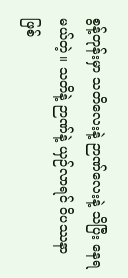စွန့်တုန်းမှာ သတိလေးနဲ့ ဉာဏ်လေးနဲ့ သိပြီး နေရမယ်တဲ့။ သတိနဲ့ ဉာဏ်နဲ့ ယှဉ်လာရင် ဝိပဿနာဖြစ်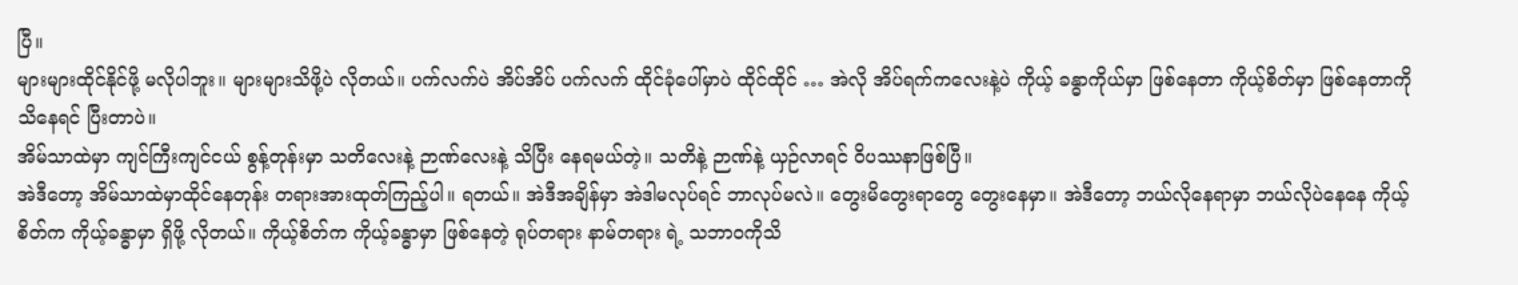ပြီ။
များများထိုင်နိုင်ဖို့ မလိုပါဘူး။ များများသိဖို့ပဲ လိုတယ်။ ပက်လက်ပဲ အိပ်အိပ် ပက်လက် ထိုင်ခုံပေါ်မှာပဲ ထိုင်ထိုင် … အဲလို အိပ်ရက်ကလေးနဲ့ပဲ ကိုယ့် ခန္ဓာကိုယ်မှာ ဖြစ်နေတာ ကိုယ့်စိတ်မှာ ဖြစ်နေတာကို သိနေရင် ပြီးတာပဲ။
အိမ်သာထဲမှာ ကျင်ကြီးကျင်ငယ် စွန့်တုန်းမှာ သတိလေးနဲ့ ဉာဏ်လေးနဲ့ သိပြီး နေရမယ်တဲ့။ သတိနဲ့ ဉာဏ်နဲ့ ယှဉ်လာရင် ဝိပဿနာဖြစ်ပြီ။
အဲဒီတော့ အိမ်သာထဲမှာထိုင်နေတုန်း တရားအားထုတ်ကြည့်ပါ။ ရတယ်။ အဲဒီအချိန်မှာ အဲဒါမလုပ်ရင် ဘာလုပ်မလဲ။ တွေးမိတွေးရာတွေ တွေးနေမှာ။ အဲဒီတော့ ဘယ်လိုနေရာမှာ ဘယ်လိုပဲနေနေ ကိုယ့်စိတ်က ကိုယ့်ခန္ဓာမှာ ရှိဖို့ လိုတယ်။ ကိုယ့်စိတ်က ကိုယ့်ခန္ဓာမှာ ဖြစ်နေတဲ့ ရုပ်တရား နာမ်တရား ရဲ့ သဘာဝကိုသိ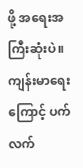ဖို့ အရေးအကြီးဆုံးပဲ။
ကျန်းမာရေးကြောင့် ပက်လက်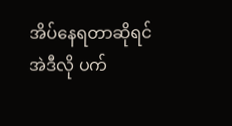အိပ်နေရတာဆိုရင် အဲဒီလို ပက်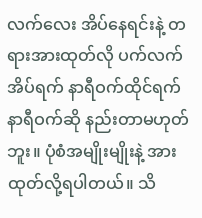လက်လေး အိပ်နေရင်းနဲ့ တရားအားထုတ်လို ပက်လက်အိပ်ရက် နာရီဝက်ထိုင်ရက် နာရီဝက်ဆို နည်းတာမဟုတ်ဘူး။ ပုံစံအမျိုးမျိုးနဲ့ အားထုတ်လို့ရပါတယ်။ သိ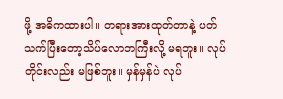ဖို့ အဓိကထားပါ။ တရားအားထုတ်တာနဲ့ ပတ်သက်ပြီးတော့သိပ်လောဘကြီးလို့ မရဘူး။ လုပ်တိုင်းလည်း မဖြစ်ဘူး။ မှန်မှန်ပဲ လုပ်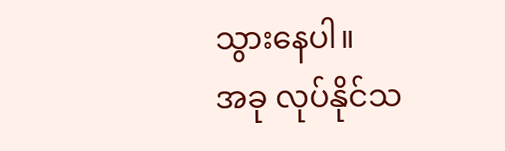သွားနေပါ။
အခု လုပ်နိုင်သ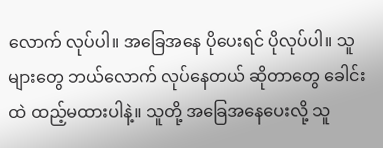လောက် လုပ်ပါ။ အခြေအနေ ပိုပေးရင် ပိုလုပ်ပါ။ သူများတွေ ဘယ်လောက် လုပ်နေတယ် ဆိုတာတွေ ခေါင်းထဲ ထည့်မထားပါနဲ့။ သူတို့ အခြေအနေပေးလို့ သူ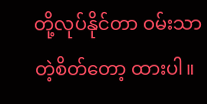တို့လုပ်နိုင်တာ ဝမ်းသာတဲ့စိတ်တော့ ထားပါ။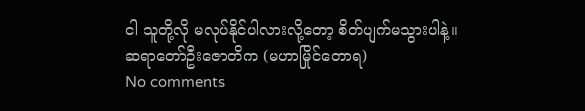ငါ သူတို့လို မလုပ်နိုင်ပါလားလို့တော့ စိတ်ပျက်မသွားပါနဲ့။
ဆရာတော်ဦးဇောတိက (မဟာမြိုင်တောရ)
No comments